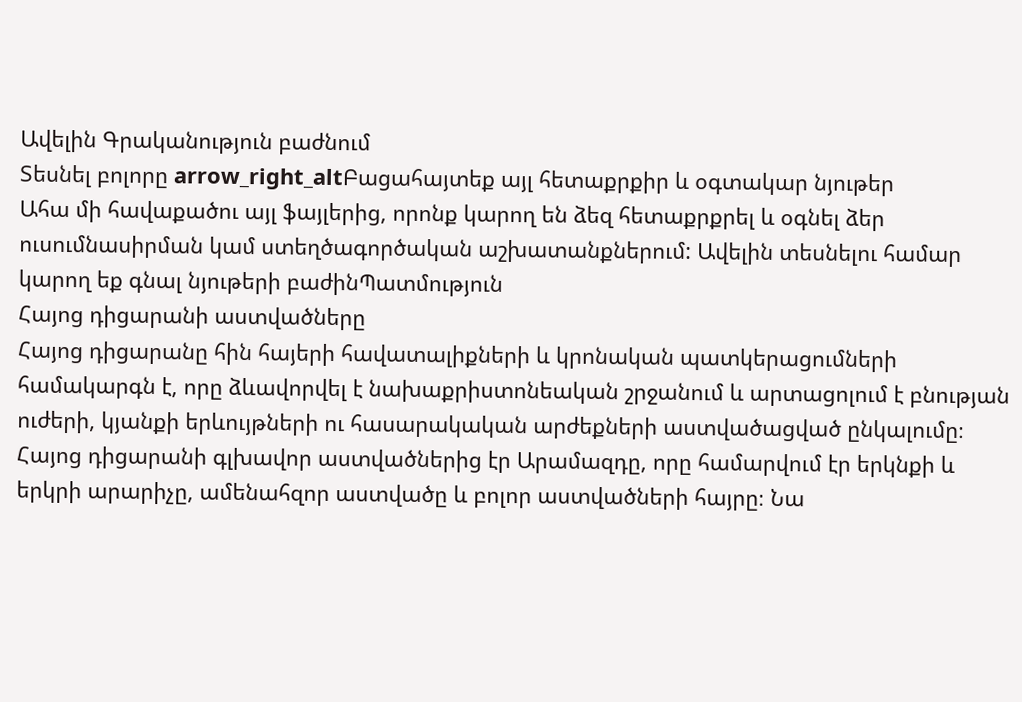Ավելին Գրականություն բաժնում
Տեսնել բոլորը arrow_right_altԲացահայտեք այլ հետաքրքիր և օգտակար նյութեր
Ահա մի հավաքածու այլ ֆայլերից, որոնք կարող են ձեզ հետաքրքրել և օգնել ձեր ուսումնասիրման կամ ստեղծագործական աշխատանքներում: Ավելին տեսնելու համար կարող եք գնալ նյութերի բաժինՊատմություն
Հայոց դիցարանի աստվածները
Հայոց դիցարանը հին հայերի հավատալիքների և կրոնական պատկերացումների համակարգն է, որը ձևավորվել է նախաքրիստոնեական շրջանում և արտացոլում է բնության ուժերի, կյանքի երևույթների ու հասարակական արժեքների աստվածացված ընկալումը։ Հայոց դիցարանի գլխավոր աստվածներից էր Արամազդը, որը համարվում էր երկնքի և երկրի արարիչը, ամենահզոր աստվածը և բոլոր աստվածների հայրը։ Նա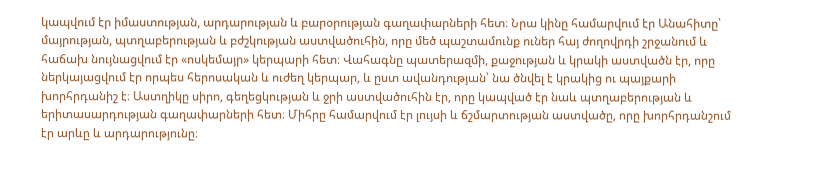կապվում էր իմաստության, արդարության և բարօրության գաղափարների հետ։ Նրա կինը համարվում էր Անահիտը՝ մայրության, պտղաբերության և բժշկության աստվածուհին, որը մեծ պաշտամունք ուներ հայ ժողովրդի շրջանում և հաճախ նույնացվում էր «ոսկեմայր» կերպարի հետ։ Վահագնը պատերազմի, քաջության և կրակի աստվածն էր, որը ներկայացվում էր որպես հերոսական և ուժեղ կերպար, և ըստ ավանդության՝ նա ծնվել է կրակից ու պայքարի խորհրդանիշ է։ Աստղիկը սիրո, գեղեցկության և ջրի աստվածուհին էր, որը կապված էր նաև պտղաբերության և երիտասարդության գաղափարների հետ։ Միհրը համարվում էր լույսի և ճշմարտության աստվածը, որը խորհրդանշում էր արևը և արդարությունը։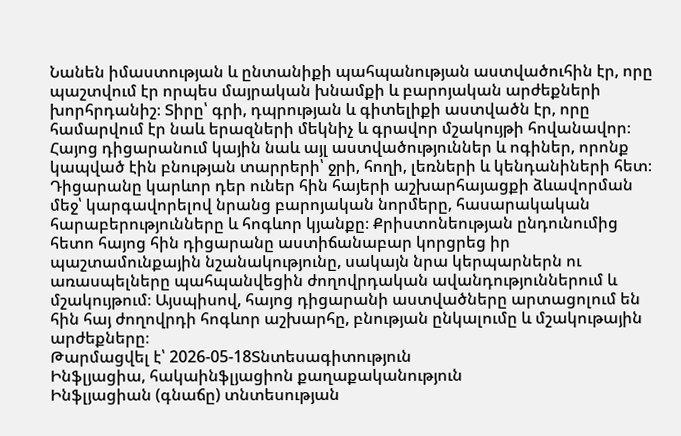Նանեն իմաստության և ընտանիքի պահպանության աստվածուհին էր, որը պաշտվում էր որպես մայրական խնամքի և բարոյական արժեքների խորհրդանիշ։ Տիրը՝ գրի, դպրության և գիտելիքի աստվածն էր, որը համարվում էր նաև երազների մեկնիչ և գրավոր մշակույթի հովանավոր։ Հայոց դիցարանում կային նաև այլ աստվածություններ և ոգիներ, որոնք կապված էին բնության տարրերի՝ ջրի, հողի, լեռների և կենդանիների հետ։ Դիցարանը կարևոր դեր ուներ հին հայերի աշխարհայացքի ձևավորման մեջ՝ կարգավորելով նրանց բարոյական նորմերը, հասարակական հարաբերությունները և հոգևոր կյանքը։ Քրիստոնեության ընդունումից հետո հայոց հին դիցարանը աստիճանաբար կորցրեց իր պաշտամունքային նշանակությունը, սակայն նրա կերպարներն ու առասպելները պահպանվեցին ժողովրդական ավանդություններում և մշակույթում։ Այսպիսով, հայոց դիցարանի աստվածները արտացոլում են հին հայ ժողովրդի հոգևոր աշխարհը, բնության ընկալումը և մշակութային արժեքները։
Թարմացվել է՝ 2026-05-18Տնտեսագիտություն
Ինֆլյացիա, հակաինֆլյացիոն քաղաքականություն
Ինֆլյացիան (գնաճը) տնտեսության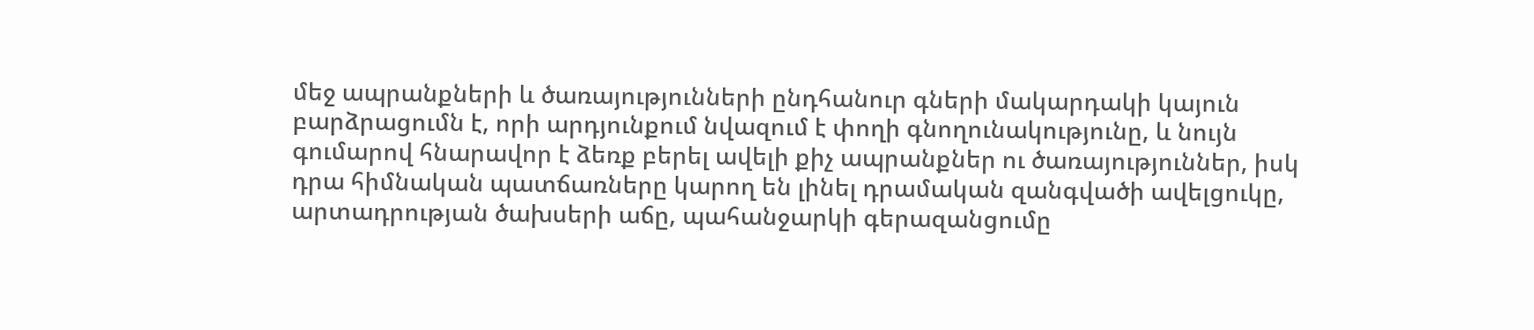մեջ ապրանքների և ծառայությունների ընդհանուր գների մակարդակի կայուն բարձրացումն է, որի արդյունքում նվազում է փողի գնողունակությունը, և նույն գումարով հնարավոր է ձեռք բերել ավելի քիչ ապրանքներ ու ծառայություններ, իսկ դրա հիմնական պատճառները կարող են լինել դրամական զանգվածի ավելցուկը, արտադրության ծախսերի աճը, պահանջարկի գերազանցումը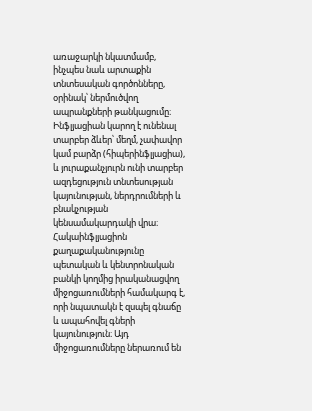առաջարկի նկատմամբ, ինչպես նաև արտաքին տնտեսական գործոնները, օրինակ՝ ներմուծվող ապրանքների թանկացումը։ Ինֆլյացիան կարող է ունենալ տարբեր ձևեր՝ մեղմ, չափավոր կամ բարձր (հիպերինֆլյացիա), և յուրաքանչյուրն ունի տարբեր ազդեցություն տնտեսության կայունության, ներդրումների և բնակչության կենսամակարդակի վրա։ Հակաինֆլյացիոն քաղաքականությունը պետական և կենտրոնական բանկի կողմից իրականացվող միջոցառումների համակարգ է, որի նպատակն է զսպել գնաճը և ապահովել գների կայունություն։ Այդ միջոցառումները ներառում են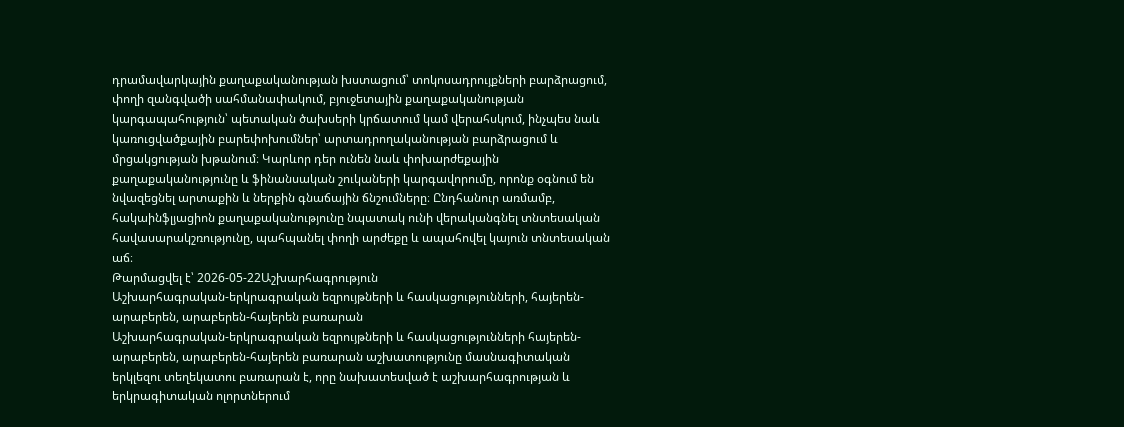դրամավարկային քաղաքականության խստացում՝ տոկոսադրույքների բարձրացում, փողի զանգվածի սահմանափակում, բյուջետային քաղաքականության կարգապահություն՝ պետական ծախսերի կրճատում կամ վերահսկում, ինչպես նաև կառուցվածքային բարեփոխումներ՝ արտադրողականության բարձրացում և մրցակցության խթանում։ Կարևոր դեր ունեն նաև փոխարժեքային քաղաքականությունը և ֆինանսական շուկաների կարգավորումը, որոնք օգնում են նվազեցնել արտաքին և ներքին գնաճային ճնշումները։ Ընդհանուր առմամբ, հակաինֆլյացիոն քաղաքականությունը նպատակ ունի վերականգնել տնտեսական հավասարակշռությունը, պահպանել փողի արժեքը և ապահովել կայուն տնտեսական աճ։
Թարմացվել է՝ 2026-05-22Աշխարհագրություն
Աշխարհագրական-երկրագրական եզրույթների և հասկացությունների, հայերեն-արաբերեն, արաբերեն-հայերեն բառարան
Աշխարհագրական-երկրագրական եզրույթների և հասկացությունների հայերեն-արաբերեն, արաբերեն-հայերեն բառարան աշխատությունը մասնագիտական երկլեզու տեղեկատու բառարան է, որը նախատեսված է աշխարհագրության և երկրագիտական ոլորտներում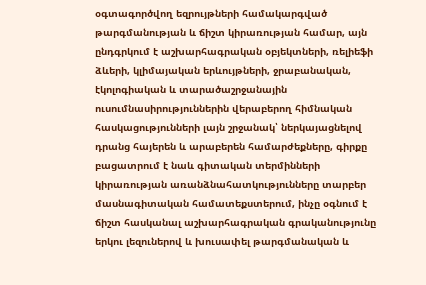օգտագործվող եզրույթների համակարգված թարգմանության և ճիշտ կիրառության համար, այն ընդգրկում է աշխարհագրական օբյեկտների, ռելիեֆի ձևերի, կլիմայական երևույթների, ջրաբանական, էկոլոգիական և տարածաշրջանային ուսումնասիրություններին վերաբերող հիմնական հասկացությունների լայն շրջանակ՝ ներկայացնելով դրանց հայերեն և արաբերեն համարժեքները, գիրքը բացատրում է նաև գիտական տերմինների կիրառության առանձնահատկությունները տարբեր մասնագիտական համատեքստերում, ինչը օգնում է ճիշտ հասկանալ աշխարհագրական գրականությունը երկու լեզուներով և խուսափել թարգմանական և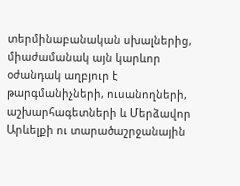տերմինաբանական սխալներից, միաժամանակ այն կարևոր օժանդակ աղբյուր է թարգմանիչների, ուսանողների, աշխարհագետների և Մերձավոր Արևելքի ու տարածաշրջանային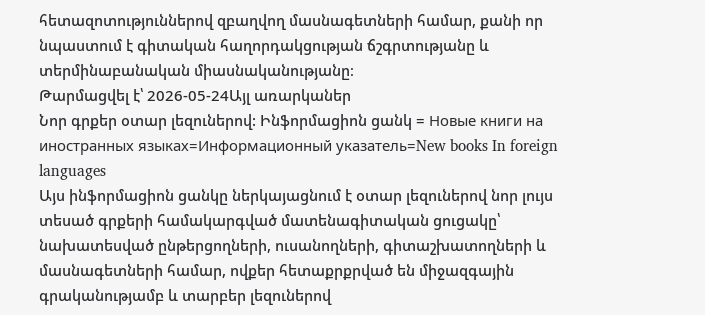հետազոտություններով զբաղվող մասնագետների համար, քանի որ նպաստում է գիտական հաղորդակցության ճշգրտությանը և տերմինաբանական միասնականությանը։
Թարմացվել է՝ 2026-05-24Այլ առարկաներ
Նոր գրքեր օտար լեզուներով: Ինֆորմացիոն ցանկ = Новые книги на иностранных языках=Информационный указатель=New books In foreign languages
Այս ինֆորմացիոն ցանկը ներկայացնում է օտար լեզուներով նոր լույս տեսած գրքերի համակարգված մատենագիտական ցուցակը՝ նախատեսված ընթերցողների, ուսանողների, գիտաշխատողների և մասնագետների համար, ովքեր հետաքրքրված են միջազգային գրականությամբ և տարբեր լեզուներով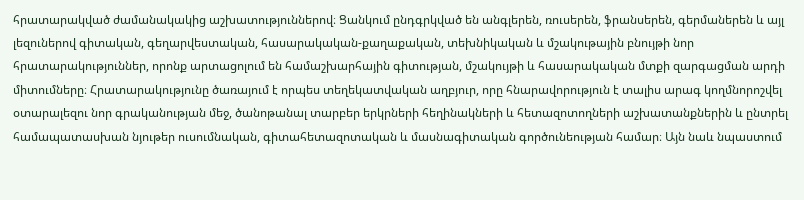հրատարակված ժամանակակից աշխատություններով։ Ցանկում ընդգրկված են անգլերեն, ռուսերեն, ֆրանսերեն, գերմաներեն և այլ լեզուներով գիտական, գեղարվեստական, հասարակական-քաղաքական, տեխնիկական և մշակութային բնույթի նոր հրատարակություններ, որոնք արտացոլում են համաշխարհային գիտության, մշակույթի և հասարակական մտքի զարգացման արդի միտումները։ Հրատարակությունը ծառայում է որպես տեղեկատվական աղբյուր, որը հնարավորություն է տալիս արագ կողմնորոշվել օտարալեզու նոր գրականության մեջ, ծանոթանալ տարբեր երկրների հեղինակների և հետազոտողների աշխատանքներին և ընտրել համապատասխան նյութեր ուսումնական, գիտահետազոտական և մասնագիտական գործունեության համար։ Այն նաև նպաստում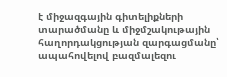է միջազգային գիտելիքների տարածմանը և միջմշակութային հաղորդակցության զարգացմանը՝ ապահովելով բազմալեզու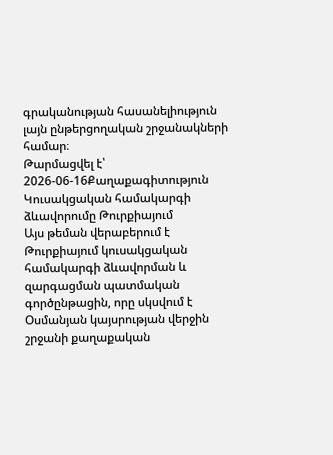գրականության հասանելիություն լայն ընթերցողական շրջանակների համար։
Թարմացվել է՝ 2026-06-16Քաղաքագիտություն
Կուսակցական համակարգի ձևավորումը Թուրքիայում
Այս թեման վերաբերում է Թուրքիայում կուսակցական համակարգի ձևավորման և զարգացման պատմական գործընթացին, որը սկսվում է Օսմանյան կայսրության վերջին շրջանի քաղաքական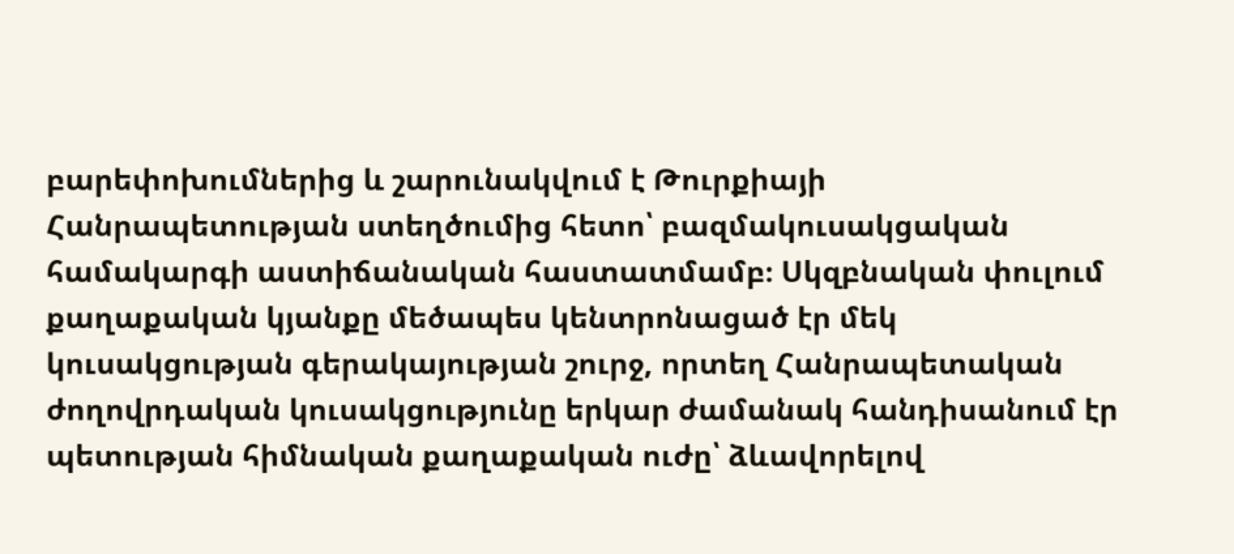բարեփոխումներից և շարունակվում է Թուրքիայի Հանրապետության ստեղծումից հետո՝ բազմակուսակցական համակարգի աստիճանական հաստատմամբ։ Սկզբնական փուլում քաղաքական կյանքը մեծապես կենտրոնացած էր մեկ կուսակցության գերակայության շուրջ, որտեղ Հանրապետական ժողովրդական կուսակցությունը երկար ժամանակ հանդիսանում էր պետության հիմնական քաղաքական ուժը՝ ձևավորելով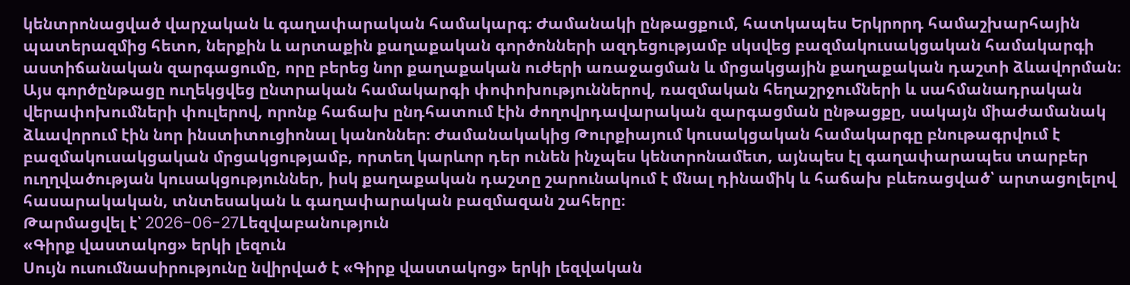կենտրոնացված վարչական և գաղափարական համակարգ։ Ժամանակի ընթացքում, հատկապես Երկրորդ համաշխարհային պատերազմից հետո, ներքին և արտաքին քաղաքական գործոնների ազդեցությամբ սկսվեց բազմակուսակցական համակարգի աստիճանական զարգացումը, որը բերեց նոր քաղաքական ուժերի առաջացման և մրցակցային քաղաքական դաշտի ձևավորման։ Այս գործընթացը ուղեկցվեց ընտրական համակարգի փոփոխություններով, ռազմական հեղաշրջումների և սահմանադրական վերափոխումների փուլերով, որոնք հաճախ ընդհատում էին ժողովրդավարական զարգացման ընթացքը, սակայն միաժամանակ ձևավորում էին նոր ինստիտուցիոնալ կանոններ։ Ժամանակակից Թուրքիայում կուսակցական համակարգը բնութագրվում է բազմակուսակցական մրցակցությամբ, որտեղ կարևոր դեր ունեն ինչպես կենտրոնամետ, այնպես էլ գաղափարապես տարբեր ուղղվածության կուսակցություններ, իսկ քաղաքական դաշտը շարունակում է մնալ դինամիկ և հաճախ բևեռացված՝ արտացոլելով հասարակական, տնտեսական և գաղափարական բազմազան շահերը։
Թարմացվել է՝ 2026-06-27Lեզվաբանություն
«Գիրք վաստակոց» երկի լեզուն
Սույն ուսումնասիրությունը նվիրված է «Գիրք վաստակոց» երկի լեզվական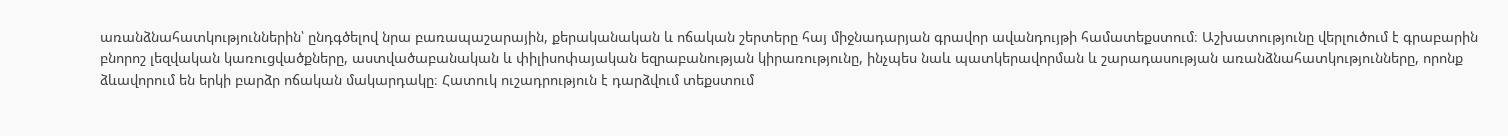առանձնահատկություններին՝ ընդգծելով նրա բառապաշարային, քերականական և ոճական շերտերը հայ միջնադարյան գրավոր ավանդույթի համատեքստում։ Աշխատությունը վերլուծում է գրաբարին բնորոշ լեզվական կառուցվածքները, աստվածաբանական և փիլիսոփայական եզրաբանության կիրառությունը, ինչպես նաև պատկերավորման և շարադասության առանձնահատկությունները, որոնք ձևավորում են երկի բարձր ոճական մակարդակը։ Հատուկ ուշադրություն է դարձվում տեքստում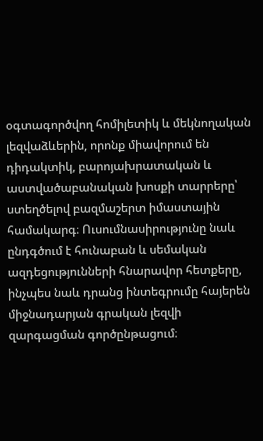օգտագործվող հոմիլետիկ և մեկնողական լեզվաձևերին, որոնք միավորում են դիդակտիկ, բարոյախրատական և աստվածաբանական խոսքի տարրերը՝ ստեղծելով բազմաշերտ իմաստային համակարգ։ Ուսումնասիրությունը նաև ընդգծում է հունաբան և սեմական ազդեցությունների հնարավոր հետքերը, ինչպես նաև դրանց ինտեգրումը հայերեն միջնադարյան գրական լեզվի զարգացման գործընթացում։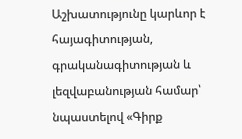Աշխատությունը կարևոր է հայագիտության, գրականագիտության և լեզվաբանության համար՝ նպաստելով «Գիրք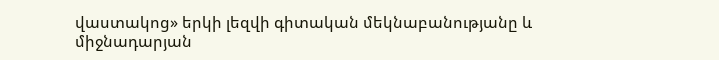վաստակոց» երկի լեզվի գիտական մեկնաբանությանը և միջնադարյան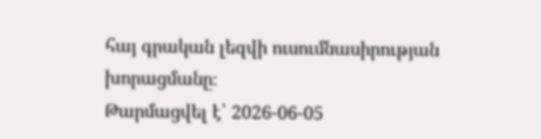հայ գրական լեզվի ուսումնասիրության խորացմանը։
Թարմացվել է՝ 2026-06-05